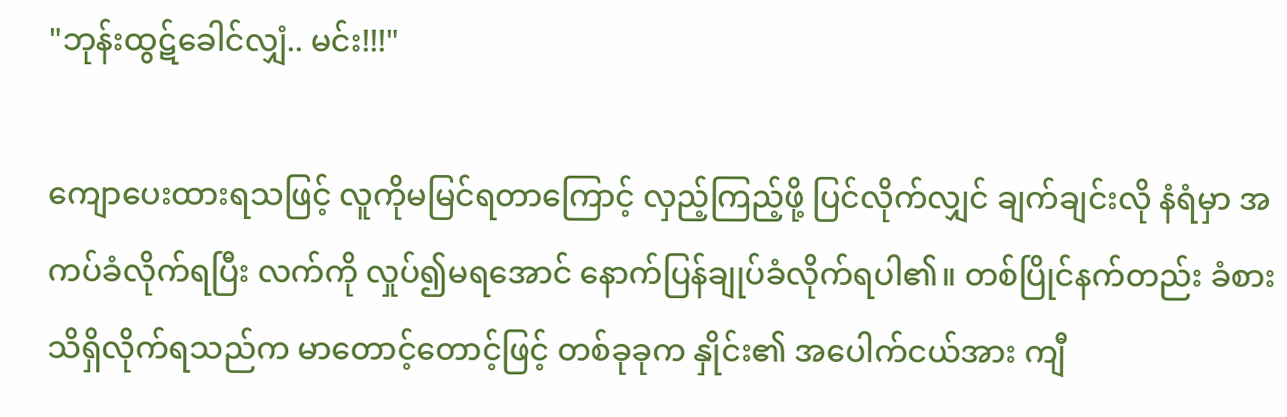"ဘုန်းထွဋ်ခေါင်လျှံ.. မင်း!!!"

ကျောပေးထားရသဖြင့် လူကိုမမြင်ရတာကြောင့် လှည့်ကြည့်ဖို့ ပြင်လိုက်လျှင် ချက်ချင်းလို နံရံမှာ အကပ်ခံလိုက်ရပြီး လက်ကို လှုပ်၍မရအောင် နောက်ပြန်ချုပ်ခံလိုက်ရပါ၏။ တစ်ပြိုင်နက်တည်း ခံစားသိရှိလိုက်ရသည်က မာတောင့်တောင့်ဖြင့် တစ်ခုခုက နှိုင်း၏ အပေါက်ငယ်အား ကျီ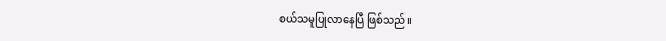စယ်သမူပြုလာနေပြီ ဖြစ်သည်။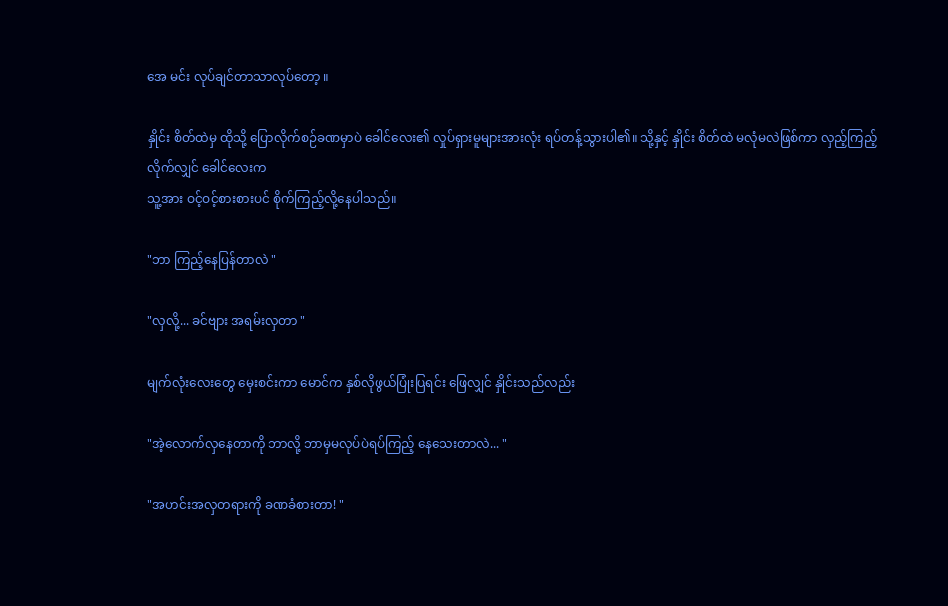အေ မင်း လုပ်ချင်တာသာလုပ်တော့ ။

နှိုင်း စိတ်ထဲမှ ထိုသို့ ပြောလိုက်စဉ်ခဏမှာပဲ ခေါင်လေး၏ လှုပ်ရှားမူများအားလုံး ရပ်တန့်သွားပါ၏။ သို့နှင့် နှိုင်း စိတ်ထဲ မလုံမလဲဖြစ်ကာ လှည့်ကြည့်လိုက်လျှင် ခေါင်လေးက
သူ့အား ဝင့်ဝင့်စားစားပင် စိုက်ကြည့်လို့နေပါသည်။

"ဘာ ကြည့်နေပြန်တာလဲ "

"လှလို့... ခင်ဗျား အရမ်းလှတာ "

မျက်လုံးလေးတွေ မှေးစင်းကာ မောင်က နှစ်လိုဖွယ်ပြုံးပြရင်း ဖြေလျှင် နှိုင်းသည်လည်း

"အဲ့လောက်လှနေတာကို ဘာလို့ ဘာမှမလုပ်ပဲရပ်ကြည့် နေသေးတာလဲ... "

"အဟင်းအလှတရားကို ခဏခံစားတာ! "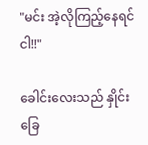"မင်း အဲ့လိုကြည့်နေရင် ငါ!!"

ခေါင်းလေးသည် နှိုင်းခြေ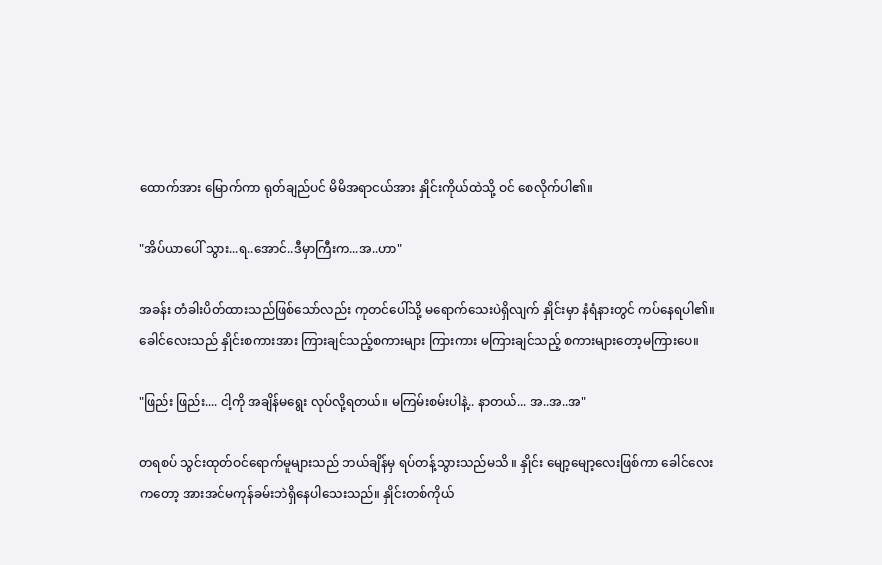ထောက်အား မြောက်ကာ ရုတ်ချည်ပင် မိမိအရာငယ်အား နှိုင်းကိုယ်ထဲသို့ ဝင် စေလိုက်ပါ၏။

"အိပ်ယာပေါ် သွား...ရ..အောင်..ဒီမှာကြီးက...အ..ဟာ"

အခန်း တံခါးပိတ်ထားသည်ဖြစ်သော်လည်း ကုတင်ပေါ်သို့ မရောက်သေးပဲရှိလျက် နှိုင်းမှာ နံရံနားတွင် ကပ်နေရပါ၏။ ခေါင်လေးသည် နှိုင်းစကားအား ကြားချင်သည့်စကားများ ကြားကား မကြားချင်သည့် စကားများတော့မကြားပေ။

"ဖြည်း ဖြည်း.... ငါ့ကို အချိန်မရွေး လုပ်လို့ရတယ်။ မကြမ်းစမ်းပါနဲ့.. နာတယ်... အ..အ..အ"

တရစပ် သွင်းထုတ်ဝင်ရောက်မူများသည် ဘယ်ချိန်မှ ရပ်တန့်သွားသည်မသိ ။ နှိုင်း မျော့မျော့လေးဖြစ်ကာ ခေါင်လေးကတော့ အားအင်မကုန်ခမ်းဘဲရှိနေပါသေးသည်။ နှိုင်းတစ်ကိုယ်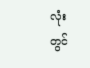လုံး
တွင်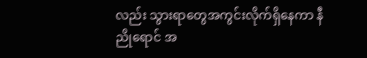လည်း သွားရာတွေအကွင်းလိုက်ရှိနေကာ နီညိုရောင် အ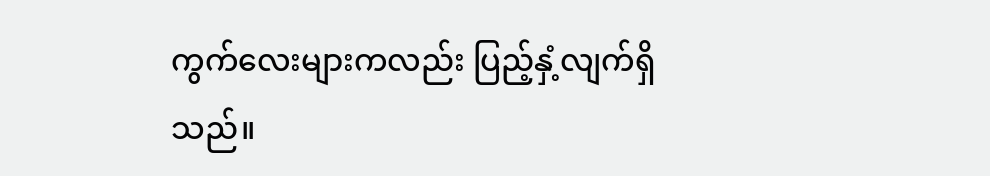ကွက်လေးများကလည်း ပြည့်နှံ့လျက်ရှိသည်။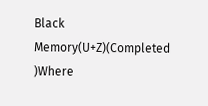Black Memory(U+Z)(Completed )Where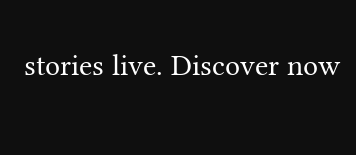stories live. Discover now